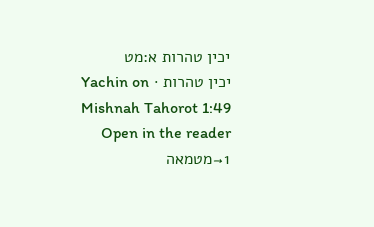יכין טהרות א:מט
יכין טהרות · Yachin on Mishnah Tahorot 1:49
Open in the reader →1מטמאה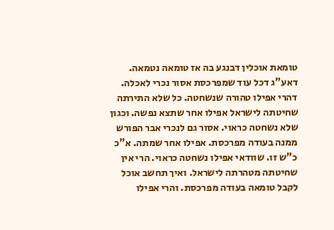טומאת אוכלין דבנגע בה אז טומאה נטמאה. דאע"ג דכל עוד שמפרכסת אסור נכרי לאכלה. דהרי אפילו טהורה שנשחטה. כל שלא התירתה שחיטתה לישראל אפילו אחר שתצא נפשה. וכגון שלא נשחטה כראוי. אסור גם לנכרי אבר הפורש ממנה בעודה מפרכסת. אפילו אחר שמתה. א"כ כ"ש זו. שוודאי אפילו נשחטה כראוי. הרי אין שחיטתה מטהרתה לישראל. ואיך תחשב אוכל לקבל טומאה בעודה מפרכסת. והרי אפילו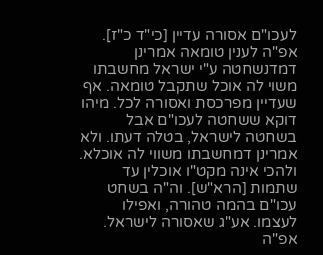לעכו"ם אסורה עדיין [כי"ד כ"ז]. אפ"ה לענין טומאה אמרינן דמדנשחטה ע"י ישראל מחשבתו משוי לה אוכל שתקבל טומאה. אף שעדיין מפרכסת ואסורה לכל. מיהו דוקא ששחטה לעכו"ם אבל בשחטה לישראל, בטלה דעתו. ולא אמרינן דמחשבתו משווי לה אוכלא. ולהכי אינה מקט"ו אוכלין עד שתמות [הרא"ש]. וה"ה בשחט עכו"ם בהמה טהורה, ואפילו לעצמו. אע"ג שאסורה לישראל. אפ"ה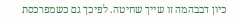כיון דבבהמה זו שייך שחיטה. לפיכך גם כשמפרכסת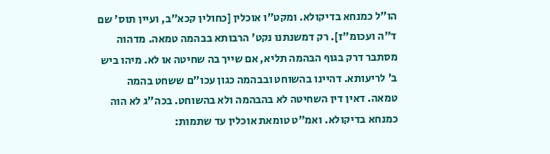הו"ל כמנחא בדיקולא. ומקט"ו אוכלין [כחולין קכא"ב, ועיין תוס' שם ד"ה ועכומ"ז]. רק דמשנתנו נקט' הרבותא בבהמה טמאה. מדהוה מסתבר דרק בגוף הבהמה תליא, אם שייך בה שחיטה או לא. מיהו ביש ב' לריעותא. דהיינו בהשוחט ובבהמה כגון עכו"ם ששחט בהמה טמאה. דאין דין השחיטה לא בהבהמה ולא בהשוחט. בכה"ג לא הוה כמנחא בדיקולא. ואמ"ט טומאת אוכלין עד שתמות: